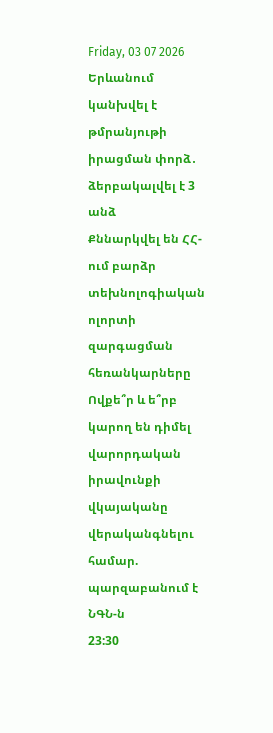Friday, 03 07 2026
Երևանում կանխվել է թմրանյութի իրացման փորձ․ ձերբակալվել է 3 անձ
Քննարկվել են ՀՀ-ում բարձր տեխնոլոգիական ոլորտի զարգացման հեռանկարները
Ովքե՞ր և ե՞րբ կարող են դիմել վարորդական իրավունքի վկայականը վերականգնելու համար. պարզաբանում է ՆԳՆ-ն
23:30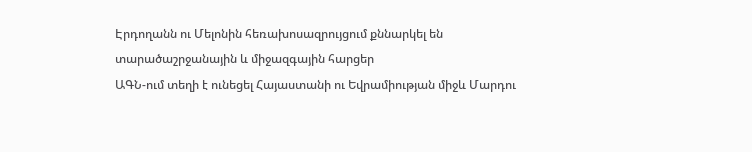Էրդողանն ու Մելոնին հեռախոսազրույցում քննարկել են տարածաշրջանային և միջազգային հարցեր
ԱԳՆ-ում տեղի է ունեցել Հայաստանի ու Եվրամիության միջև Մարդու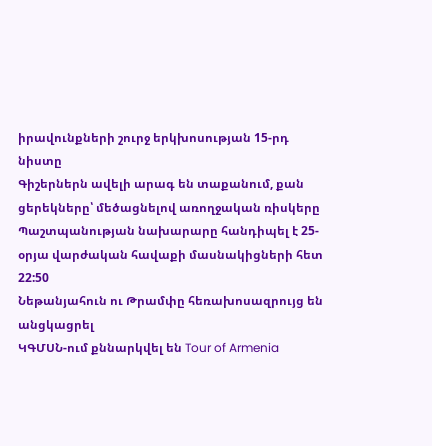իրավունքների շուրջ երկխոսության 15-րդ նիստը
Գիշերներն ավելի արագ են տաքանում, քան ցերեկները՝ մեծացնելով առողջական ռիսկերը
Պաշտպանության նախարարը հանդիպել է 25-օրյա վարժական հավաքի մասնակիցների հետ
22:50
Նեթանյահուն ու Թրամփը հեռախոսազրույց են անցկացրել
ԿԳՄՍՆ-ում քննարկվել են Tour of Armenia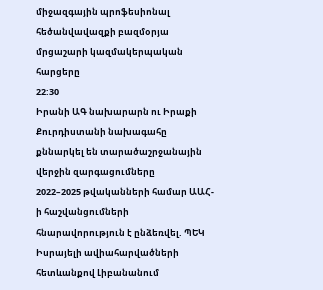միջազգային պրոֆեսիոնալ հեծանվավազքի բազմօրյա մրցաշարի կազմակերպական հարցերը
22:30
Իրանի ԱԳ նախարարն ու Իրաքի Քուրդիստանի նախագահը քննարկել են տարածաշրջանային վերջին զարգացումները
2022–2025 թվականների համար ԱԱՀ-ի հաշվանցումների հնարավորություն է ընձեռվել. ՊԵԿ
Իսրայելի ավիահարվածների հետևանքով Լիբանանում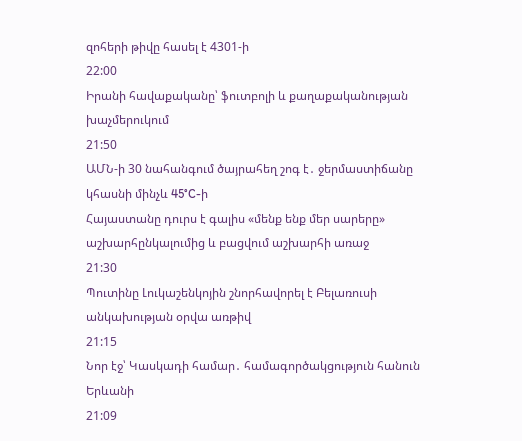զոհերի թիվը հասել է 4301-ի
22:00
Իրանի հավաքականը՝ ֆուտբոլի և քաղաքականության խաչմերուկում
21:50
ԱՄՆ-ի 30 նահանգում ծայրահեղ շոգ է․ ջերմաստիճանը կհասնի մինչև 45°C-ի
Հայաստանը դուրս է գալիս «մենք ենք մեր սարերը» աշխարհընկալումից և բացվում աշխարհի առաջ
21:30
Պուտինը Լուկաշենկոյին շնորհավորել է Բելառուսի անկախության օրվա առթիվ
21:15
Նոր էջ՝ Կասկադի համար․ համագործակցություն հանուն Երևանի
21:09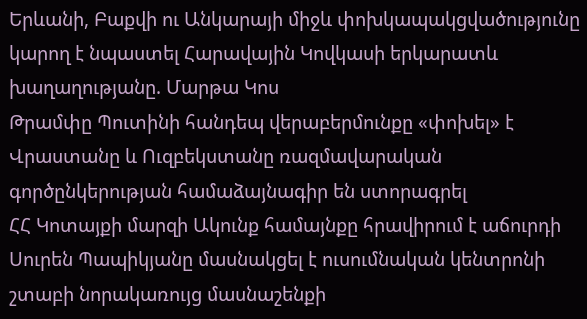Երևանի, Բաքվի ու Անկարայի միջև փոխկապակցվածությունը կարող է նպաստել Հարավային Կովկասի երկարատև խաղաղությանը. Մարթա Կոս
Թրամփը Պուտինի հանդեպ վերաբերմունքը «փոխել» է
Վրաստանը և Ուզբեկստանը ռազմավարական գործընկերության համաձայնագիր են ստորագրել
ՀՀ Կոտայքի մարզի Ակունք համայնքը հրավիրում է աճուրդի
Սուրեն Պապիկյանը մասնակցել է ուսումնական կենտրոնի շտաբի նորակառույց մասնաշենքի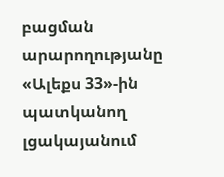բացման արարողությանը
«Ալեքս 33»-ին պատկանող լցակայանում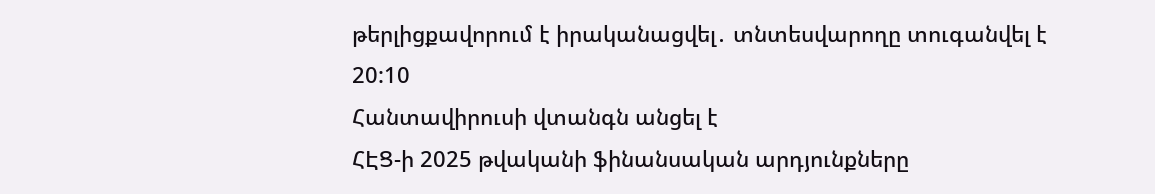թերլիցքավորում է իրականացվել․ տնտեսվարողը տուգանվել է
20:10
Հանտավիրուսի վտանգն անցել է
ՀԷՑ-ի 2025 թվականի ֆինանսական արդյունքները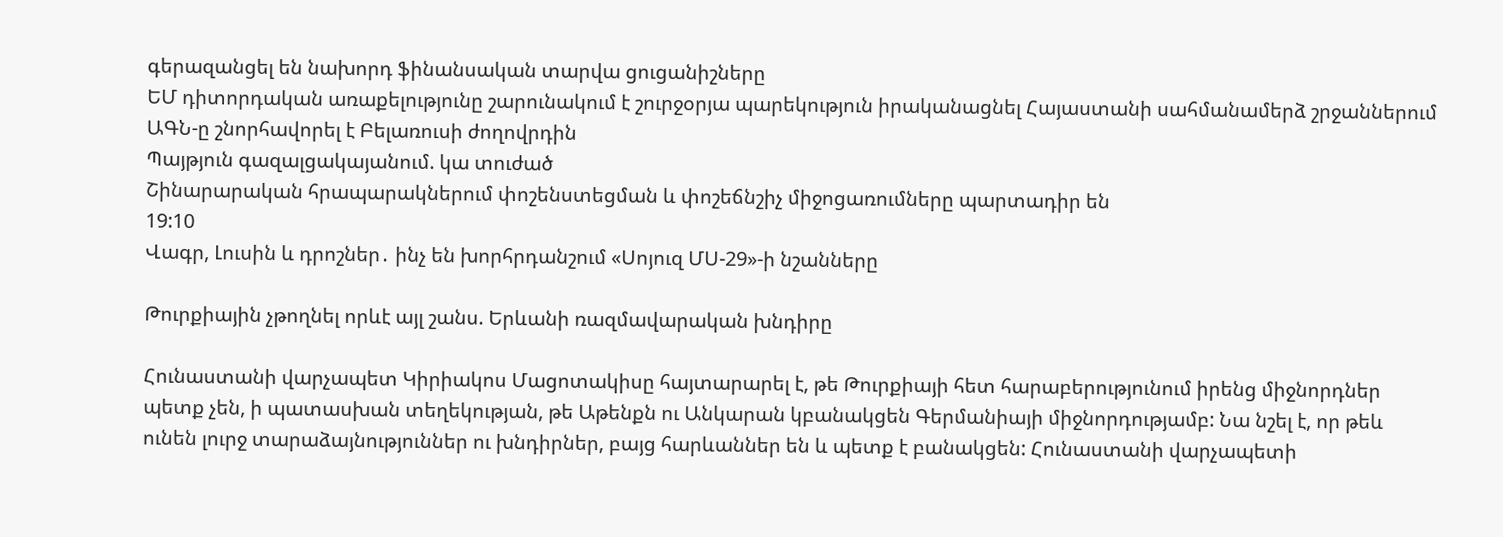գերազանցել են նախորդ ֆինանսական տարվա ցուցանիշները
ԵՄ դիտորդական առաքելությունը շարունակում է շուրջօրյա պարեկություն իրականացնել Հայաստանի սահմանամերձ շրջաններում
ԱԳՆ-ը շնորհավորել է Բելառուսի ժողովրդին
Պայթյուն գազալցակայանում. կա տուժած
Շինարարական հրապարակներում փոշենստեցման և փոշեճնշիչ միջոցառումները պարտադիր են
19:10
Վագր, Լուսին և դրոշներ․ ինչ են խորհրդանշում «Սոյուզ ՄՍ-29»-ի նշանները

Թուրքիային չթողնել որևէ այլ շանս. Երևանի ռազմավարական խնդիրը

Հունաստանի վարչապետ Կիրիակոս Մացոտակիսը հայտարարել է, թե Թուրքիայի հետ հարաբերությունում իրենց միջնորդներ պետք չեն, ի պատասխան տեղեկության, թե Աթենքն ու Անկարան կբանակցեն Գերմանիայի միջնորդությամբ: Նա նշել է, որ թեև ունեն լուրջ տարաձայնություններ ու խնդիրներ, բայց հարևաններ են և պետք է բանակցեն: Հունաստանի վարչապետի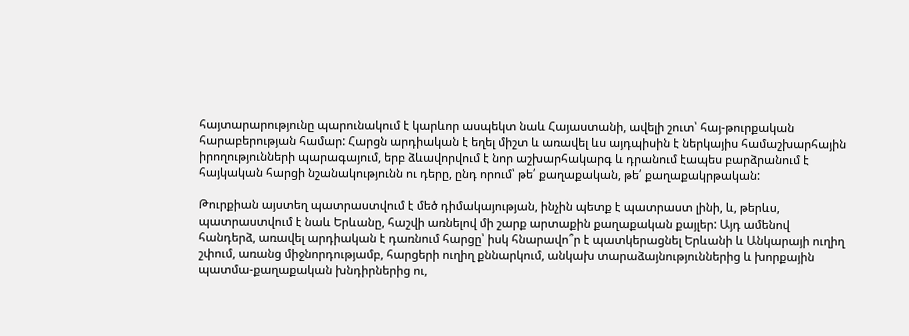հայտարարությունը պարունակում է կարևոր ասպեկտ նաև Հայաստանի, ավելի շուտ՝ հայ-թուրքական հարաբերության համար: Հարցն արդիական է եղել միշտ և առավել ևս այդպիսին է ներկայիս համաշխարհային իրողությունների պարագայում, երբ ձևավորվում է նոր աշխարհակարգ և դրանում էապես բարձրանում է հայկական հարցի նշանակությունն ու դերը, ընդ որում՝ թե՛ քաղաքական, թե՛ քաղաքակրթական:

Թուրքիան այստեղ պատրաստվում է մեծ դիմակայության, ինչին պետք է պատրաստ լինի, և, թերևս, պատրաստվում է նաև Երևանը, հաշվի առնելով մի շարք արտաքին քաղաքական քայլեր: Այդ ամենով հանդերձ, առավել արդիական է դառնում հարցը՝ իսկ հնարավո՞ր է պատկերացնել Երևանի և Անկարայի ուղիղ շփում, առանց միջնորդությամբ, հարցերի ուղիղ քննարկում, անկախ տարաձայնություններից և խորքային պատմա-քաղաքական խնդիրներից ու,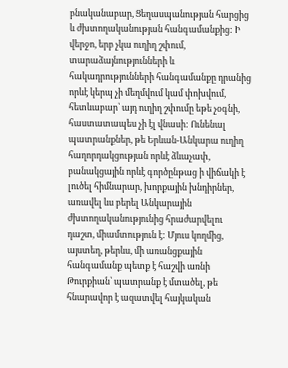բնականաբար, Ցեղասպանության հարցից և ժխտողականության հանգամանքից: Ի վերջո, երբ չկա ուղիղ շփում, տարաձայնությունների և հակադրությունների հանգամանքը դրանից որևէ կերպ չի մեղմվում կամ փոխվում, հետևաբար՝ այդ ուղիղ շփումը եթե չօգնի, հաստատապես չի էլ վնասի: Ունենալ պատրանքներ, թե Երևան-Անկարա ուղիղ հաղորդակցության որևէ ձևաչափ, բանակցային որևէ գործընթաց ի վիճակի է լուծել հիմնարար, խորքային խնդիրներ, առավել ևս բերել Անկարային ժխտողականությունից հրաժարվելու դաշտ, միամտություն է: Մյուս կողմից, այստեղ, թերևս, մի առանցքային հանգամանք պետք է հաշվի առնի Թուրքիան՝ պատրանք է մտածել, թե հնարավոր է ազատվել հայկական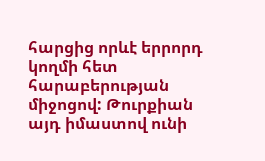հարցից որևէ երրորդ կողմի հետ հարաբերության միջոցով: Թուրքիան այդ իմաստով ունի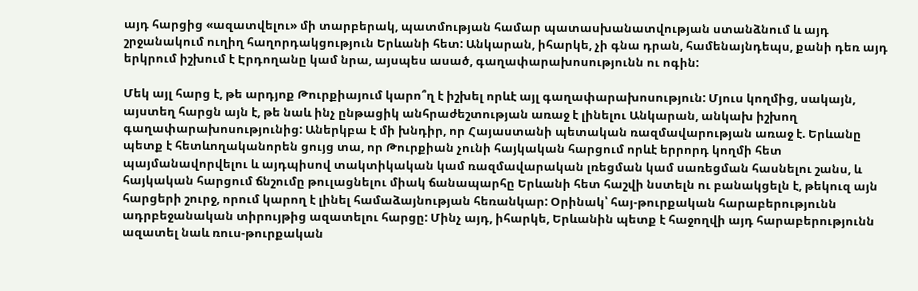այդ հարցից «ազատվելու» մի տարբերակ, պատմության համար պատասխանատվության ստանձնում և այդ շրջանակում ուղիղ հաղորդակցություն Երևանի հետ: Անկարան, իհարկե, չի գնա դրան, համենայնդեպս, քանի դեռ այդ երկրում իշխում է Էրդողանը կամ նրա, այսպես ասած, գաղափարախոսությունն ու ոգին:

Մեկ այլ հարց է, թե արդյոք Թուրքիայում կարո՞ղ է իշխել որևէ այլ գաղափարախոսություն: Մյուս կողմից, սակայն, այստեղ հարցն այն է, թե նաև ինչ ընթացիկ անհրաժեշտության առաջ է լինելու Անկարան, անկախ իշխող գաղափարախոսությունից: Աներկբա է մի խնդիր, որ Հայաստանի պետական ռազմավարության առաջ է. Երևանը պետք է հետևողականորեն ցույց տա, որ Թուրքիան չունի հայկական հարցում որևէ երրորդ կողմի հետ պայմանավորվելու և այդպիսով տակտիկական կամ ռազմավարական լռեցման կամ սառեցման հասնելու շանս, և հայկական հարցում ճնշումը թուլացնելու միակ ճանապարհը Երևանի հետ հաշվի նստելն ու բանակցելն է, թեկուզ այն հարցերի շուրջ, որում կարող է լինել համաձայնության հեռանկար: Օրինակ՝ հայ-թուրքական հարաբերությունն ադրբեջանական տիրույթից ազատելու հարցը: Մինչ այդ, իհարկե, Երևանին պետք է հաջողվի այդ հարաբերությունն ազատել նաև ռուս-թուրքական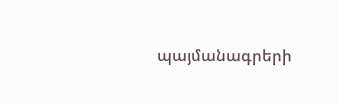պայմանագրերի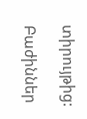տիրույթից:

Բաժիններ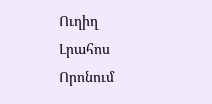Ուղիղ
Լրահոս
Որոնում